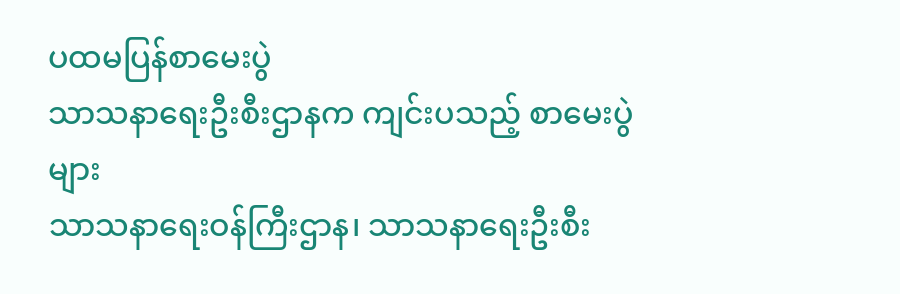ပထမပြန်စာမေးပွဲ
သာသနာရေးဦးစီးဌာနက ကျင်းပသည့် စာမေးပွဲများ
သာသနာရေးဝန်ကြီးဌာန၊ သာသနာရေးဦးစီး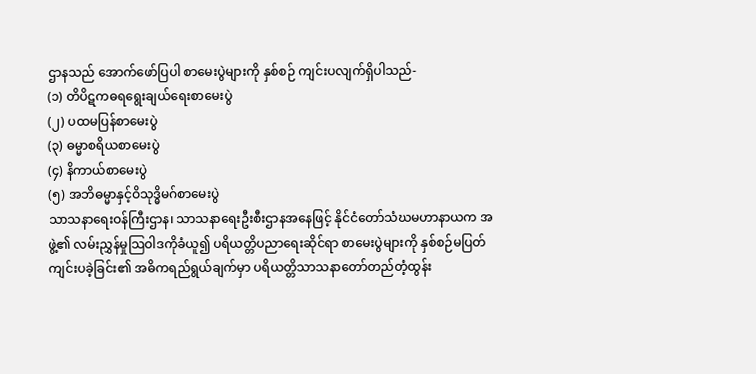ဌာနသည် အောက်ဖော်ပြပါ စာမေးပွဲများကို နှစ်စဉ် ကျင်းပလျက်ရှိပါသည်-
(၁) တိပိဋကဓရရွေးချယ်ရေးစာမေးပွဲ
(၂) ပထမပြန်စာမေးပွဲ
(၃) ဓမ္မာစရိယစာမေးပွဲ
(၄) နိကာယ်စာမေးပွဲ
(၅) အဘိဓမ္မာနှင့်ဝိသုဒ္ဓိမဂ်စာမေးပွဲ
သာသနာရေးဝန်ကြီးဌာန၊ သာသနာရေးဦးစီးဌာနအနေဖြင့် နိုင်ငံတော်သံဃမဟာနာယက အဖွဲ့၏ လမ်းညွှန်မှုသြဝါဒကိုခံယူ၍ ပရိယတ္တိပညာရေးဆိုင်ရာ စာမေးပွဲများကို နှစ်စဉ်မပြတ် ကျင်းပခဲ့ခြင်း၏ အဓိကရည်ရွယ်ချက်မှာ ပရိယတ္တိသာသနာတော်တည်တံ့ထွန်း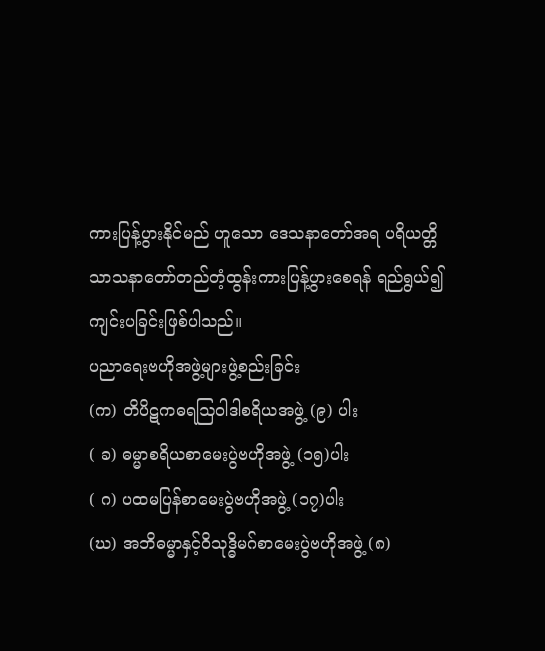ကားပြန့်ပွားနိုင်မည် ဟူသော ဒေသနာတော်အရ ပရိယတ္တိသာသနာတော်တည်တံ့ထွန်းကားပြန့်ပွားစေရန် ရည်ရွယ်၍ ကျင်းပခြင်းဖြစ်ပါသည်။
ပညာရေးဗဟိုအဖွဲ့များဖွဲ့စည်းခြင်း
(က) တိပိဋကဓရဩဝါဒါစရိယအဖွဲ့ (၉) ပါး
( ခ) ဓမ္မာစရိယစာမေးပွဲဗဟိုအဖွဲ့ (၁၅)ပါး
( ဂ) ပထမပြန်စာမေးပွဲဗဟိုအဖွဲ့ (၁၇)ပါး
(ဃ) အဘိဓမ္မာနှင့်ဝိသုဒ္ဓိမဂ်စာမေးပွဲဗဟိုအဖွဲ့ (၈)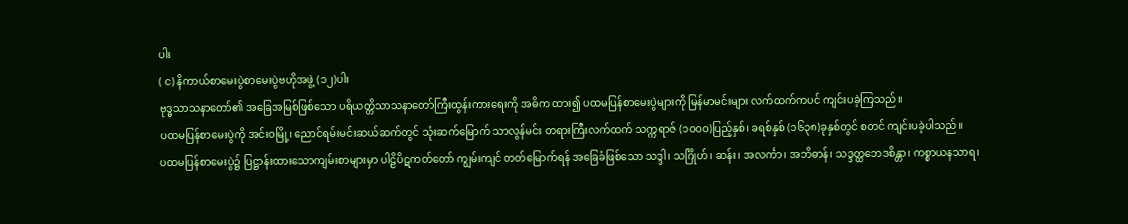ပါး
( င) နိကာယ်စာမေးပွဲစာမေးပွဲဗဟိုအဖွဲ့ (၁၂)ပါး
ဗုဒ္ဓသာသနာတော်၏ အခြေအမြစ်ဖြစ်သော ပရိယတ္တိသာသနာတော်ကြီးထွန်းကားရေးကို အဓိက ထား၍ ပထမပြန်စာမေးပွဲများကို မြန်မာမင်းများ လက်ထက်ကပင် ကျင်းပခဲ့ကြသည်။
ပထမပြန်စာမေးပွဲကို အင်းဝမြို့၊ ညောင်ရမ်းမင်းဆယ်ဆက်တွင် သုံးဆက်မြောက် သာလွန်မင်း တရားကြီးလက်ထက် သက္ကရာဇ် (၁ဝဝဝ)ပြည့်နှစ်၊ ခရစ်နှစ် (၁၆၃၈)ခုနှစ်တွင် စတင် ကျင်းပခဲ့ပါသည်။
ပထမပြန်စာမေးပွဲ၌ ပြဋ္ဌာန်းထားသောကျမ်းစာများမှာ ပါဠိပိဋကတ်တော် ကျွမ်းကျင် တတ်မြောက်ရန် အခြေခံဖြစ်သော သဒ္ဒါ၊ သင်္ဂြိုဟ်၊ ဆန်း၊ အလင်္ကာ၊ အဘိဓာန်၊ သဒ္ဒတ္ထဘေဒစိန္တာ၊ ကစ္စာယနသာရ၊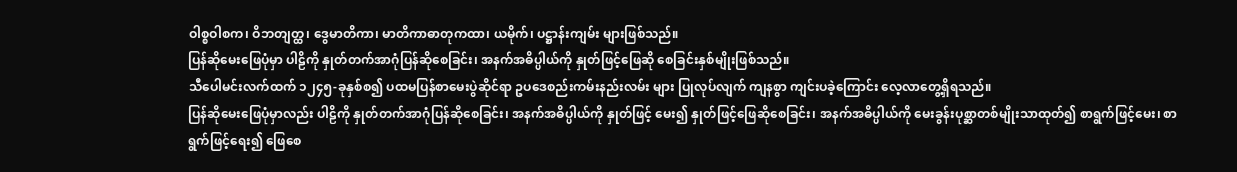ဝါစ္စဝါစက၊ ဝိဘတျတ္ထ၊ ဒွေမာတိကာ၊ မာတိကာဓာတုကထာ၊ ယမိုက်၊ ပဋ္ဌာန်းကျမ်း များဖြစ်သည်။
ပြန်ဆိုမေးဖြေပုံမှာ ပါဠိကို နှုတ်တက်အာဂုံပြန်ဆိုစေခြင်း၊ အနက်အဓိပ္ပါယ်ကို နှုတ်ဖြင့်ဖြေဆို စေခြင်းနှစ်မျိုးဖြစ်သည်။
သီပေါမင်းလက်ထက် ၁၂၄၅-ခုနှစ်စ၍ ပထမပြန်စာမေးပွဲဆိုင်ရာ ဥပဒေစည်းကမ်းနည်းလမ်း များ ပြုလုပ်လျက် ကျနစွာ ကျင်းပခဲ့ကြောင်း လေ့လာတွေ့ရှိရသည်။
ပြန်ဆိုမေးဖြေပုံမှာလည်း ပါဠိကို နှုတ်တက်အာဂုံပြန်ဆိုစေခြင်း၊ အနက်အဓိပ္ပါယ်ကို နှုတ်ဖြင့် မေး၍ နှုတ်ဖြင့်ဖြေဆိုစေခြင်း၊ အနက်အဓိပ္ပါယ်ကို မေးခွန်းပုစ္ဆာတစ်မျိုးသာထုတ်၍ စာရွက်ဖြင့်မေး၊ စာရွက်ဖြင့်ရေး၍ ဖြေစေ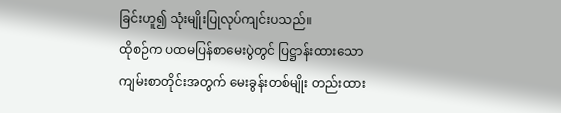ခြင်းဟူ၍ သုံးမျိုးပြုလုပ်ကျင်းပသည်။
ထိုစဉ်က ပထမပြန်စာမေးပွဲတွင် ပြဋ္ဌာန်းထားသော ကျမ်းစာတိုင်းအတွက် မေးခွန်းတစ်မျိုး တည်းထား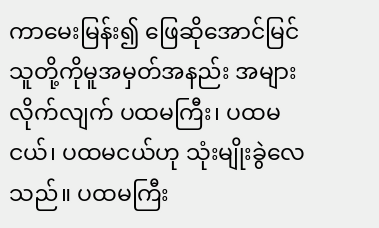ကာမေးမြန်း၍ ဖြေဆိုအောင်မြင်သူတို့ကိုမူအမှတ်အနည်း အများလိုက်လျက် ပထမကြီး၊ ပထမငယ်၊ ပထမငယ်ဟု သုံးမျိုးခွဲလေသည်။ ပထမကြီး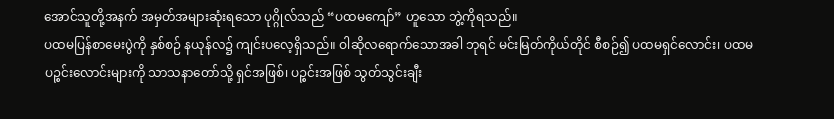အောင်သူတို့အနက် အမှတ်အများဆုံးရသော ပုဂ္ဂိုလ်သည် “ပထမကျော်” ဟူသော ဘွဲ့ကိုရသည်။
ပထမပြန်စာမေးပွဲကို နှစ်စဉ် နယုန်လ၌ ကျင်းပလေ့ရှိသည်။ ဝါဆိုလရောက်သောအခါ ဘုရင် မင်းမြတ်ကိုယ်တိုင် စီစဉ်၍ ပထမရှင်လောင်း၊ ပထမပဉ္စင်းလောင်းများကို သာသနာတော်သို့ ရှင်အဖြစ်၊ ပဉ္စင်းအဖြစ် သွတ်သွင်းချီး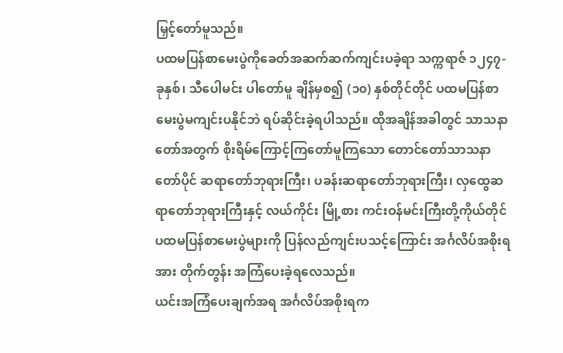မြှင့်တော်မူသည်။
ပထမပြန်စာမေးပွဲကိုခေတ်အဆက်ဆက်ကျင်းပခဲ့ရာ သက္ကရာဇ် ၁၂၄၇-ခုနှစ်၊ သီပေါမင်း ပါတော်မူ ချိန်မှစ၍ (၁၀) နှစ်တိုင်တိုင် ပထမပြန်စာမေးပွဲမကျင်းပနိုင်ဘဲ ရပ်ဆိုင်းခဲ့ရပါသည်။ ထိုအချိန်အခါတွင် သာသနာတော်အတွက် စိုးရိမ်ကြောင့်ကြတော်မူကြသော တောင်တော်သာသနာတော်ပိုင် ဆရာတော်ဘုရားကြီး၊ ပခန်းဆရာတော်ဘုရားကြီး၊ လှထွေဆရာတော်ဘုရားကြီးနှင့် လယ်ကိုင်း မြို့စား ကင်းဝန်မင်းကြီးတို့ကိုယ်တိုင် ပထမပြန်စာမေးပွဲများကို ပြန်လည်ကျင်းပသင့်ကြောင်း အင်္ဂလိပ်အစိုးရအား တိုက်တွန်း အကြံပေးခဲ့ရလေသည်။
ယင်းအကြံပေးချက်အရ အင်္ဂလိပ်အစိုးရက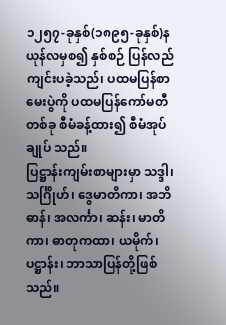၁၂၅၇-ခုနှစ်(၁၈၉၅-ခုနှစ်)နယုန်လမှစ၍ နှစ်စဉ် ပြန်လည်ကျင်းပခဲ့သည်၊ ပထမပြန်စာမေးပွဲကို ပထမပြန်ကော်မတီတစ်ခု စီမံခန့်ထား၍ စီမံအုပ်ချုပ် သည်။
ပြဋ္ဌာန်းကျမ်းစာများမှာ သဒ္ဒါ၊ သင်္ဂြိုဟ်၊ ဒွေမာတိကာ၊ အဘိဓာန်၊ အလင်္ကာ၊ ဆန်း၊ မာတိကာ၊ ဓာတုကထာ၊ ယမိုက်၊ ပဋ္ဌာန်း၊ ဘာသာပြန်တို့ဖြစ်သည်။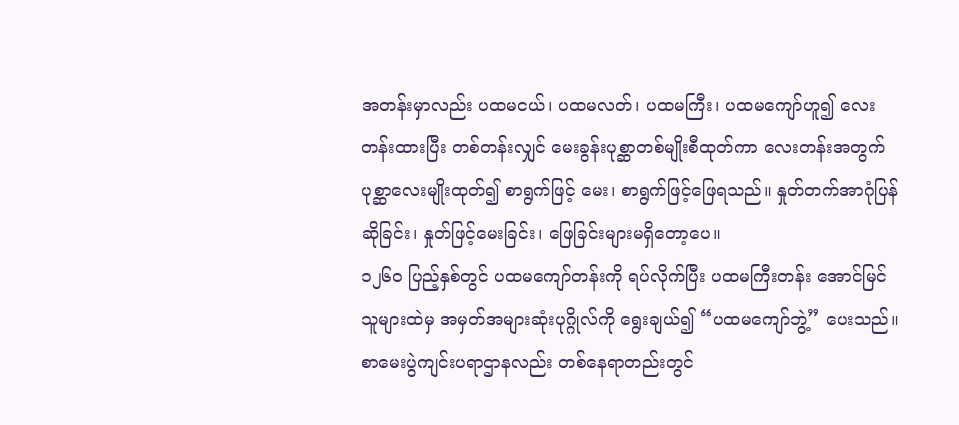အတန်းမှာလည်း ပထမငယ်၊ ပထမလတ်၊ ပထမကြီး၊ ပထမကျော်ဟူ၍ လေးတန်းထားပြီး တစ်တန်းလျှင် မေးခွန်းပုစ္ဆာတစ်မျိုးစီထုတ်ကာ လေးတန်းအတွက် ပုစ္ဆာလေးမျိုးထုတ်၍ စာရွက်ဖြင့် မေး၊ စာရွက်ဖြင့်ဖြေရသည်။ နှုတ်တက်အာဂုံပြန်ဆိုခြင်း၊ နှုတ်ဖြင့်မေးခြင်း၊ ဖြေခြင်းများမရှိတော့ပေ။
၁၂၆ဝ ပြည့်နှစ်တွင် ပထမကျော်တန်းကို ရပ်လိုက်ပြီး ပထမကြီးတန်း အောင်မြင်သူများထဲမှ အမှတ်အများဆုံးပုဂ္ဂိုလ်ကို ရွေးချယ်၍ “ပထမကျော်ဘွဲ့” ပေးသည်။ စာမေးပွဲကျင်းပရာဌာနလည်း တစ်နေရာတည်းတွင်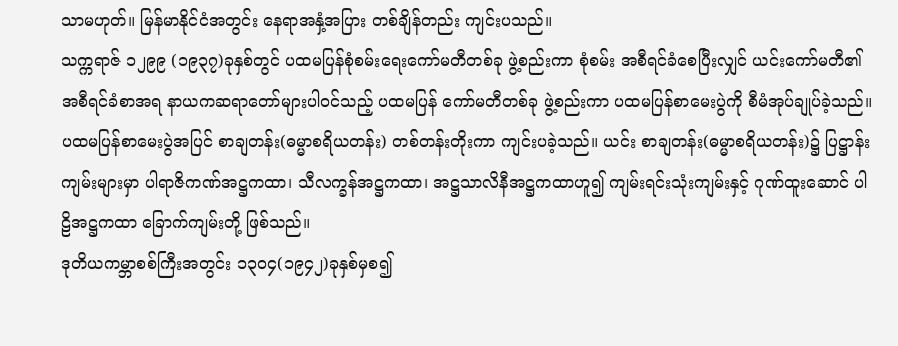သာမဟုတ်။ မြန်မာနိုင်ငံအတွင်း နေရာအနှံ့အပြား တစ်ချိန်တည်း ကျင်းပသည်။
သက္ကရာဇ် ၁၂၉၉ (၁၉၃၇)ခုနှစ်တွင် ပထမပြန်စုံစမ်းရေးကော်မတီတစ်ခု ဖွဲ့စည်းကာ စုံစမ်း အစီရင်ခံစေပြီးလျှင် ယင်းကော်မတီ၏ အစီရင်ခံစာအရ နာယကဆရာတော်များပါဝင်သည့် ပထမပြန် ကော်မတီတစ်ခု ဖွဲ့စည်းကာ ပထမပြန်စာမေးပွဲကို စီမံအုပ်ချုပ်ခဲ့သည်။
ပထမပြန်စာမေးပွဲအပြင် စာချတန်း(ဓမ္မာစရိယတန်း) တစ်တန်းတိုးကာ ကျင်းပခဲ့သည်။ ယင်း စာချတန်း(ဓမ္မာစရိယတန်း)၌ ပြဋ္ဌာန်းကျမ်းများမှာ ပါရာဇိကဏ်အဋ္ဌကထာ၊ သီလက္ခန်အဋ္ဌကထာ၊ အဋ္ဌသာလိနီအဋ္ဌကထာဟူ၍ ကျမ်းရင်းသုံးကျမ်းနှင့် ဂုဏ်ထူးဆောင် ပါဠိအဋ္ဌကထာ ခြောက်ကျမ်းတို့ ဖြစ်သည်။
ဒုတိယကမ္ဘာစစ်ကြီးအတွင်း ၁၃ဝ၄(၁၉၄၂)ခုနှစ်မှစ၍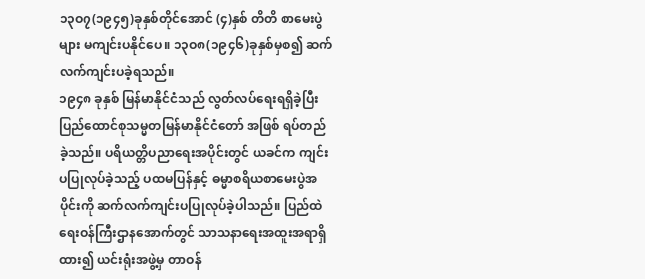၁၃ဝ၇(၁၉၄၅)ခုနှစ်တိုင်အောင် (၄)နှစ် တိတိ စာမေးပွဲများ မကျင်းပနိုင်ပေ။ ၁၃ဝ၈(၁၉၄၆)ခုနှစ်မှစ၍ ဆက်လက်ကျင်းပခဲ့ရသည်။
၁၉၄၈ ခုနှစ် မြန်မာနိုင်ငံသည် လွတ်လပ်ရေးရရှိခဲ့ပြီး ပြည်ထောင်စုသမ္မတမြန်မာနိုင်ငံတော် အဖြစ် ရပ်တည်ခဲ့သည်။ ပရိယတ္တိပညာရေးအပိုင်းတွင် ယခင်က ကျင်းပပြုလုပ်ခဲ့သည့် ပထမပြန်နှင့် ဓမ္မာစရိယစာမေးပွဲအပိုင်းကို ဆက်လက်ကျင်းပပြုလုပ်ခဲ့ပါသည်။ ပြည်ထဲရေးဝန်ကြီးဌာနအောက်တွင် သာသနာရေးအထူးအရာရှိထား၍ ယင်းရုံးအဖွဲ့မှ တာဝန်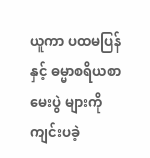ယူကာ ပထမပြန်နှင့် ဓမ္မာစရိယစာမေးပွဲ များကို ကျင်းပခဲ့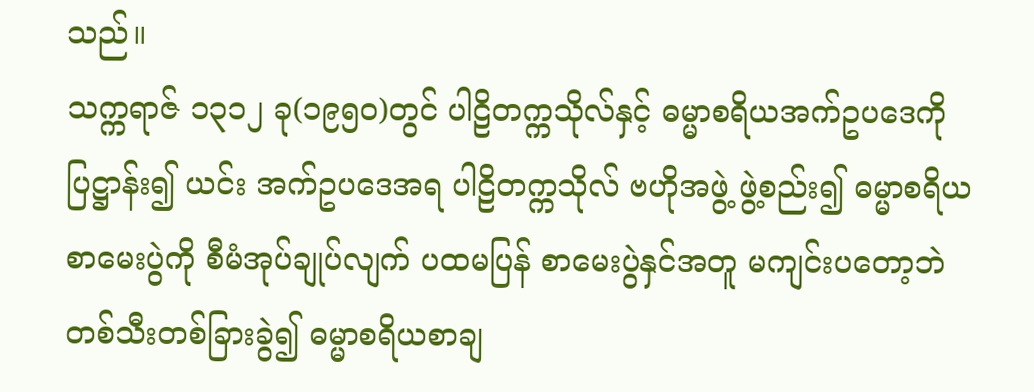သည်။
သက္ကရာဇ် ၁၃၁၂ ခု(၁၉၅ဝ)တွင် ပါဠိတက္ကသိုလ်နှင့် ဓမ္မာစရိယအက်ဥပဒေကိုပြဋ္ဌာန်း၍ ယင်း အက်ဥပဒေအရ ပါဠိတက္ကသိုလ် ဗဟိုအဖွဲ့ ဖွဲ့စည်း၍ ဓမ္မာစရိယစာမေးပွဲကို စီမံအုပ်ချုပ်လျက် ပထမပြန် စာမေးပွဲနှင်အတူ မကျင်းပတော့ဘဲ တစ်သီးတစ်ခြားခွဲ၍ ဓမ္မာစရိယစာချ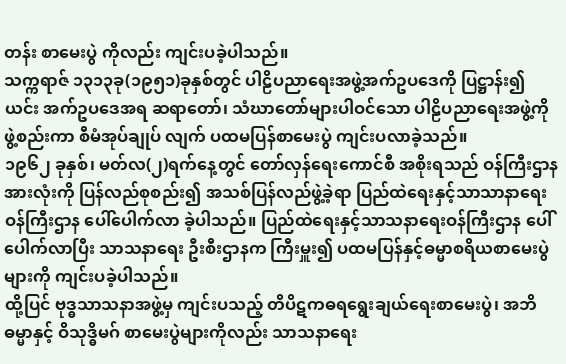တန်း စာမေးပွဲ ကိုလည်း ကျင်းပခဲ့ပါသည်။
သက္ကရာဇ် ၁၃၁၃ခု(၁၉၅၁)ခုနှစ်တွင် ပါဠိပညာရေးအဖွဲ့အက်ဥပဒေကို ပြဋ္ဌာန်း၍ ယင်း အက်ဥပဒေအရ ဆရာတော်၊ သံဃာတော်များပါဝင်သော ပါဠိပညာရေးအဖွဲ့ကို ဖွဲ့စည်းကာ စီမံအုပ်ချုပ် လျက် ပထမပြန်စာမေးပွဲ ကျင်းပလာခဲ့သည်။
၁၉၆၂ ခုနှစ်၊ မတ်လ(၂)ရက်နေ့တွင် တော်လှန်ရေးကောင်စီ အစိုးရသည် ဝန်ကြီးဌာန အားလုံးကို ပြန်လည်စုစည်း၍ အသစ်ပြန်လည်ဖွဲ့ခဲ့ရာ ပြည်ထဲရေးနှင့်သာသာနာရေးဝန်ကြီးဌာန ပေါ်ပေါက်လာ ခဲ့ပါသည်။ ပြည်ထဲရေးနှင့်သာသနာရေးဝန်ကြီးဌာန ပေါ်ပေါက်လာပြီး သာသနာရေး ဦးစီးဌာနက ကြီးမှူး၍ ပထမပြန်နှင့်ဓမ္မာစရိယစာမေးပွဲများကို ကျင်းပခဲ့ပါသည်။
ထို့ပြင် ဗုဒ္ဓသာသနာအဖွဲ့မှ ကျင်းပသည့် တိပိဋကဓရရွေးချယ်ရေးစာမေးပွဲ၊ အဘိဓမ္မာနှင့် ဝိသုဒ္ဓိမဂ် စာမေးပွဲများကိုလည်း သာသနာရေး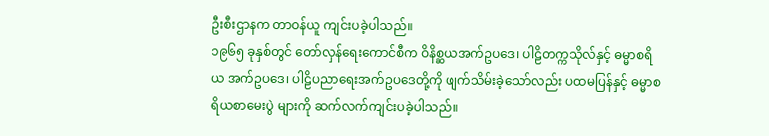ဦးစီးဌာနက တာဝန်ယူ ကျင်းပခဲ့ပါသည်။
၁၉၆၅ ခုနှစ်တွင် တော်လှန်ရေးကောင်စီက ဝိနိစ္ဆယအက်ဥပဒေ၊ ပါဠိတက္ကသိုလ်နှင့် ဓမ္မာစရိယ အက်ဥပဒေ၊ ပါဠိပညာရေးအက်ဥပဒေတို့ကို ဖျက်သိမ်းခဲ့သော်လည်း ပထမပြန်နှင့် ဓမ္မာစရိယစာမေးပွဲ များကို ဆက်လက်ကျင်းပခဲ့ပါသည်။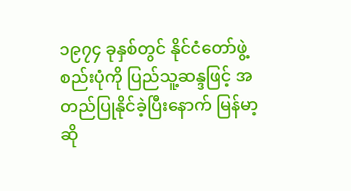၁၉၇၄ ခုနှစ်တွင် နိုင်ငံတော်ဖွဲ့စည်းပုံကို ပြည်သူ့ဆန္ဒဖြင့် အတည်ပြုနိုင်ခဲ့ပြီးနောက် မြန်မာ့ ဆို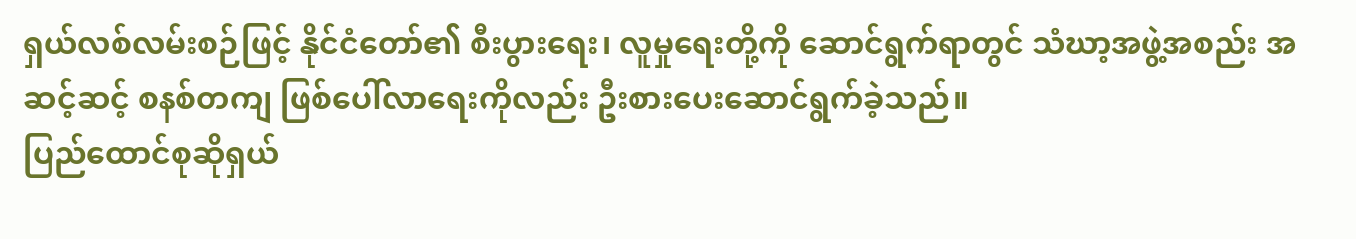ရှယ်လစ်လမ်းစဉ်ဖြင့် နိုင်ငံတော်၏ စီးပွားရေး၊ လူမှုရေးတို့ကို ဆောင်ရွက်ရာတွင် သံဃာ့အဖွဲ့အစည်း အဆင့်ဆင့် စနစ်တကျ ဖြစ်ပေါ်လာရေးကိုလည်း ဦးစားပေးဆောင်ရွက်ခဲ့သည်။
ပြည်ထောင်စုဆိုရှယ်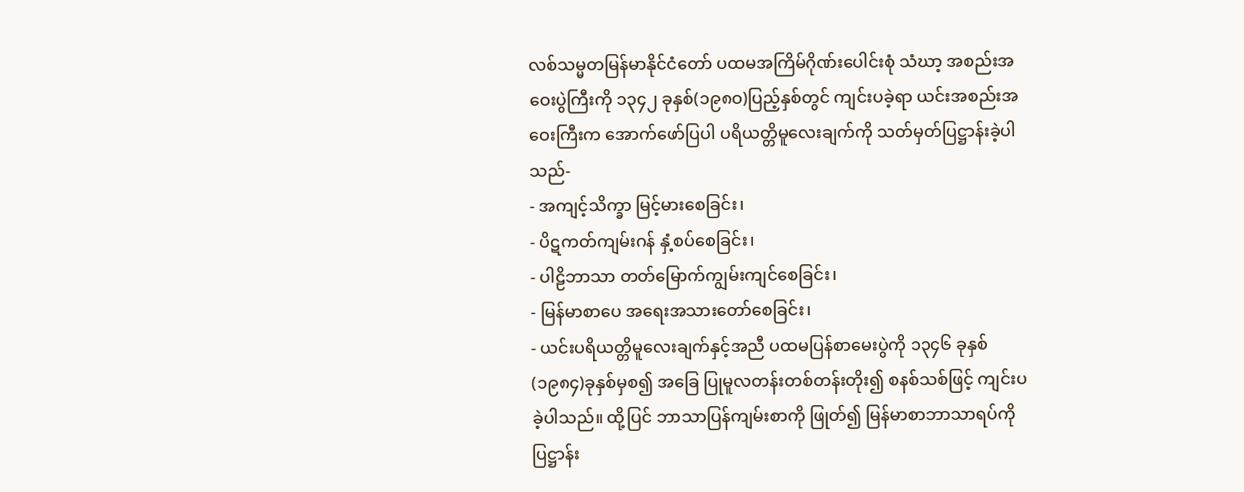လစ်သမ္မတမြန်မာနိုင်ငံတော် ပထမအကြိမ်ဂိုဏ်းပေါင်းစုံ သံဃာ့ အစည်းအဝေးပွဲကြီးကို ၁၃၄၂ ခုနှစ်(၁၉၈ဝ)ပြည့်နှစ်တွင် ကျင်းပခဲ့ရာ ယင်းအစည်းအဝေးကြီးက အောက်ဖော်ပြပါ ပရိယတ္တိမူလေးချက်ကို သတ်မှတ်ပြဋ္ဌာန်းခဲ့ပါသည်-
- အကျင့်သိက္ခာ မြင့်မားစေခြင်း၊
- ပိဋကတ်ကျမ်းဂန် နှံ့စပ်စေခြင်း၊
- ပါဠိဘာသာ တတ်မြောက်ကျွမ်းကျင်စေခြင်း၊
- မြန်မာစာပေ အရေးအသားတော်စေခြင်း၊
- ယင်းပရိယတ္တိမူလေးချက်နှင့်အညီ ပထမပြန်စာမေးပွဲကို ၁၃၄၆ ခုနှစ်(၁၉၈၄)ခုနှစ်မှစ၍ အခြေ ပြုမူလတန်းတစ်တန်းတိုး၍ စနစ်သစ်ဖြင့် ကျင်းပခဲ့ပါသည်။ ထို့ပြင် ဘာသာပြန်ကျမ်းစာကို ဖြုတ်၍ မြန်မာစာဘာသာရပ်ကို ပြဋ္ဌာန်း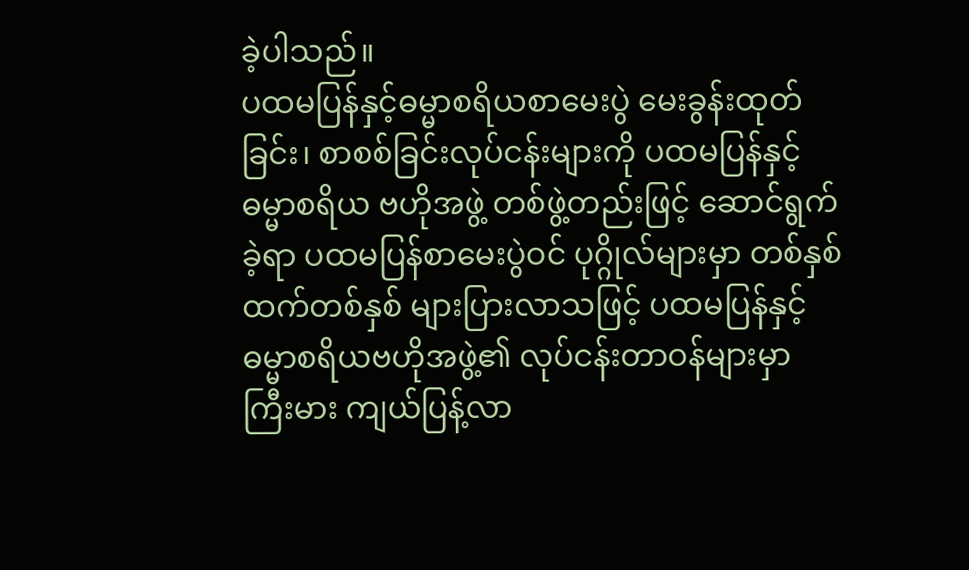ခဲ့ပါသည်။
ပထမပြန်နှင့်ဓမ္မာစရိယစာမေးပွဲ မေးခွန်းထုတ်ခြင်း၊ စာစစ်ခြင်းလုပ်ငန်းများကို ပထမပြန်နှင့် ဓမ္မာစရိယ ဗဟိုအဖွဲ့ တစ်ဖွဲ့တည်းဖြင့် ဆောင်ရွက်ခဲ့ရာ ပထမပြန်စာမေးပွဲဝင် ပုဂ္ဂိုလ်များမှာ တစ်နှစ် ထက်တစ်နှစ် များပြားလာသဖြင့် ပထမပြန်နှင့်ဓမ္မာစရိယဗဟိုအဖွဲ့၏ လုပ်ငန်းတာဝန်များမှာ ကြီးမား ကျယ်ပြန့်လာ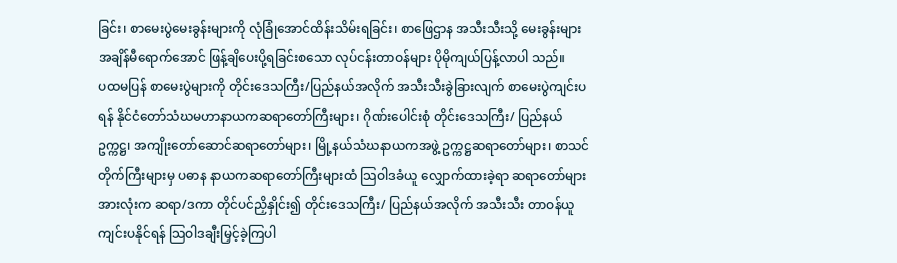ခြင်း၊ စာမေးပွဲမေးခွန်းများကို လုံခြုံအောင်ထိန်းသိမ်းရခြင်း၊ စာဖြေဌာန အသီးသီးသို့ မေးခွန်းများ အချိန်မီရောက်အောင် ဖြန့်ချိပေးပို့ရခြင်းစသော လုပ်ငန်းတာဝန်များ ပိုမိုကျယ်ပြန့်လာပါ သည်။
ပထမပြန် စာမေးပွဲများကို တိုင်းဒေသကြီး/ပြည်နယ်အလိုက် အသီးသီးခွဲခြားလျက် စာမေးပွဲကျင်းပရန် နိုင်ငံတော်သံဃမဟာနာယကဆရာတော်ကြီးများ၊ ဂိုဏ်းပေါင်းစုံ တိုင်းဒေသကြီး/ ပြည်နယ် ဥက္ကဋ္ဌ၊ အကျိုးတော်ဆောင်ဆရာတော်များ၊ မြို့နယ်သံဃနာယကအဖွဲ့ ဥက္ကဋ္ဌဆရာတော်များ၊ စာသင်တိုက်ကြီးများမှ ပဓာန နာယကဆရာတော်ကြီးများထံ သြဝါဒခံယူ လျှောက်ထားခဲ့ရာ ဆရာတော်များအားလုံးက ဆရာ/ဒကာ တိုင်ပင်ညှိနှိုင်း၍ တိုင်းဒေသကြီး/ ပြည်နယ်အလိုက် အသီးသီး တာဝန်ယူကျင်းပနိုင်ရန် သြဝါဒချီးမြှင့်ခဲ့ကြပါ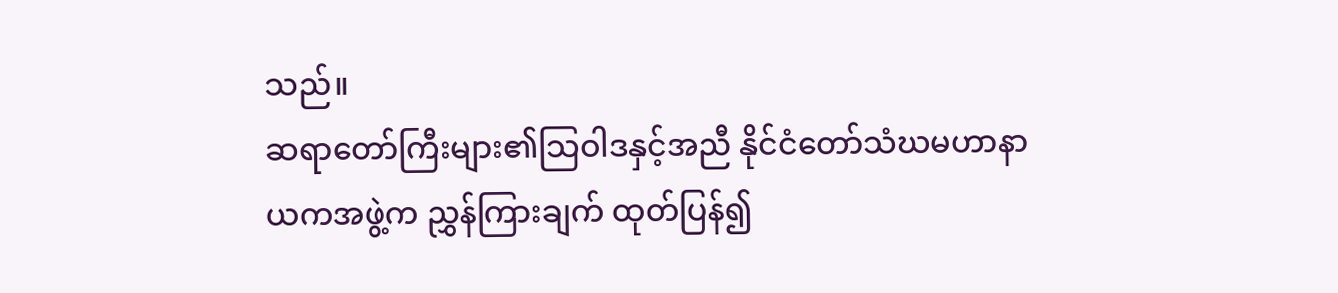သည်။
ဆရာတော်ကြီးများ၏သြဝါဒနှင့်အညီ နိုင်ငံတော်သံဃမဟာနာယကအဖွဲ့က ညွှန်ကြားချက် ထုတ်ပြန်၍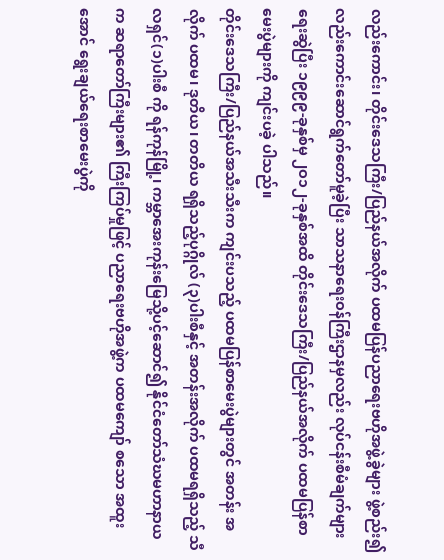လည်းကောင်း၊ တိုင်းဒေသကြီး/ပြည်နယ်အလိုက် ပထမပြန်ပညာရေးဗဟိုအဖွဲ့ခွဲများ ဖွဲ့စည်း၍ လည်းကောင်းဆောင်ရွက်တော်မူခဲ့ပြီး သာသနာရေးဝန်ကြီးဌာနမှလည်း လုပ်ငန်းစီမံချက်များ ရေးဆွဲပြီး ၁၉၉၉-ခုနှစ်မှ ၂ဝ၁၂-ခုနှစ်အထိ တိုင်းဒေသကြီး/ပြည်နယ်အလိုက် ပထမပြန်စာမေးပွဲများကို ကျင်းပခဲ့ ပါသည်။
တိုင်းဒေသကြီး/ပြည်နယ်အသီးသီးက ကျင်းပသည့် ပထမပြန်စာမေးပွဲများတွင် အတန်း အလိုက် ပထမ၊ ဒုတိယ၊ တတိယ ရရှိသည့်ပုဂ္ဂိုလ် (၃)ပါးစီနှင့် အတန်းအလိုက် ပထမရရှိသည့် သီလရှင်(၁)ပါးစီ ကို ရန်ကုန်မြို့၊ ကမ္ဘာအေးကုန်းမြေသို့ပင့်ဆောင်၍ နိုင်ငံတော်သံဃမဟာနာယက ဆရာတော်ကြီးများ၏ ကြီးကြပ်မှုဖြင့် ပညာရေးဗဟိုအဖွဲ့က ပထမကျော် စသော အထူးအောင် ရွေးချယ်ရေးစာမေးပွဲကို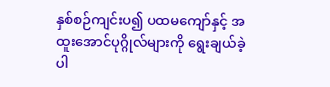နှစ်စဉ်ကျင်းပ၍ ပထမကျော်နှင့် အထူးအောင်ပုဂ္ဂိုလ်များကို ရွေးချယ်ခဲ့ ပါ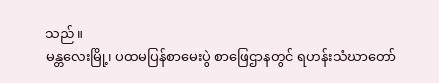သည်။
မန္တလေးမြို့၊ ပထမပြန်စာမေးပွဲ စာဖြေဌာနတွင် ရဟန်းသံဃာတော်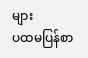များ
ပထမပြန်စာ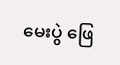မေးပွဲ ဖြေ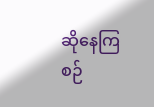ဆိုနေကြစဉ်